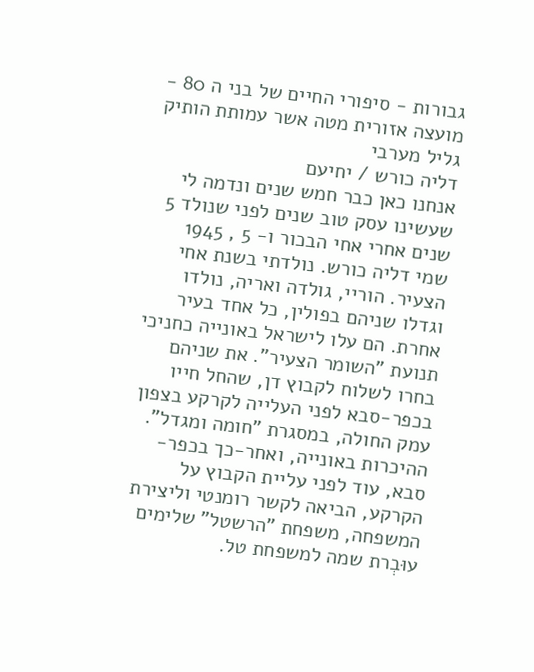גבורות - סיפורי החיים של בני ה 80 - מועצה אזורית מטה אשר עמותת הותיק גליל מערבי
דליה כורש / יחיעם
אנחנו כאן כבר חמש שנים ונדמה לי שעשינו עסק טוב שנים לפני שנולד 5 שנים אחרי אחי הבכור ו- 5 , 1945 שמי דליה כורש. נולדתי בשנת אחי הצעיר. הוריי, גולדה ואריה, נולדו וגדלו שניהם בפולין, כל אחד בעיר אחרת. הם עלו לישראל באונייה כחניכי תנועת "השומר הצעיר". את שניהם בחרו לשלוח לקבוץ דן, שהחל חייו בכפר-סבא לפני העלייה לקרקע בצפון עמק החולה, במסגרת "חומה ומגדל". ההיכרות באונייה, ואחר-כך בכפר-סבא, עוד לפני עליית הקבוץ על הקרקע, הביאה לקשר רומנטי וליצירת המשפחה, משפחת "הרשטל" שלימים עוּבְרת שמה למשפחת טל.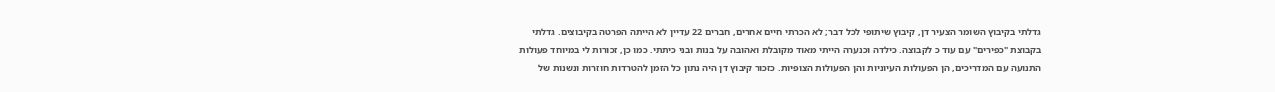גדלתי בקיבוץ השומר הצעיר דן, קיבוץ שיתופי לכל דבר; לא הכרתי חיים אחרים, חברים 22 עדיין לא הייתה הפרטה בקיבוצים. גדלתי בקבוצת "כפירים" עם עוד כ לקבוצה. כילדה וכנערה הייתי מאוד מקובלת ואהובה על בנות ובני כיתתי. כמו כן, זכורות לי במיוחד פעולות התנועה עם המדריכים, הן הפעולות העיוניות והן הפעולות הצופיות. כזכור קיבוץ דן היה נתון כל הזמן להטרדות חוזרות ונשנות של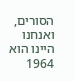הסורים, ואנחנו היינו הוא 1964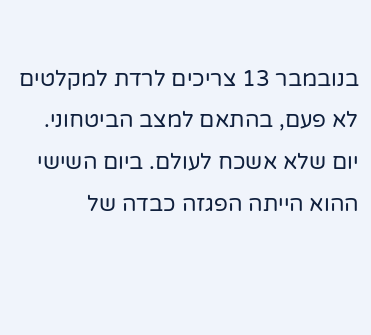בנובמבר 13 צריכים לרדת למקלטים לא פעם, בהתאם למצב הביטחוני. יום שלא אשכח לעולם. ביום השישי ההוא הייתה הפגזה כבדה של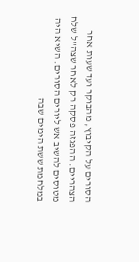הסורים על הקיבוץ, מהבוקר ועד שעות אחר הצהריים. ההפגזה פסקה רק לאחר שצה"ל שלח מטוסים להשיב אש ליורים הסורים. השיא היה במלחמת ששת הימים שבה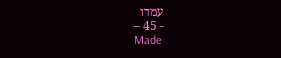עמדו
- 45 –
Made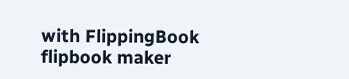with FlippingBook flipbook maker